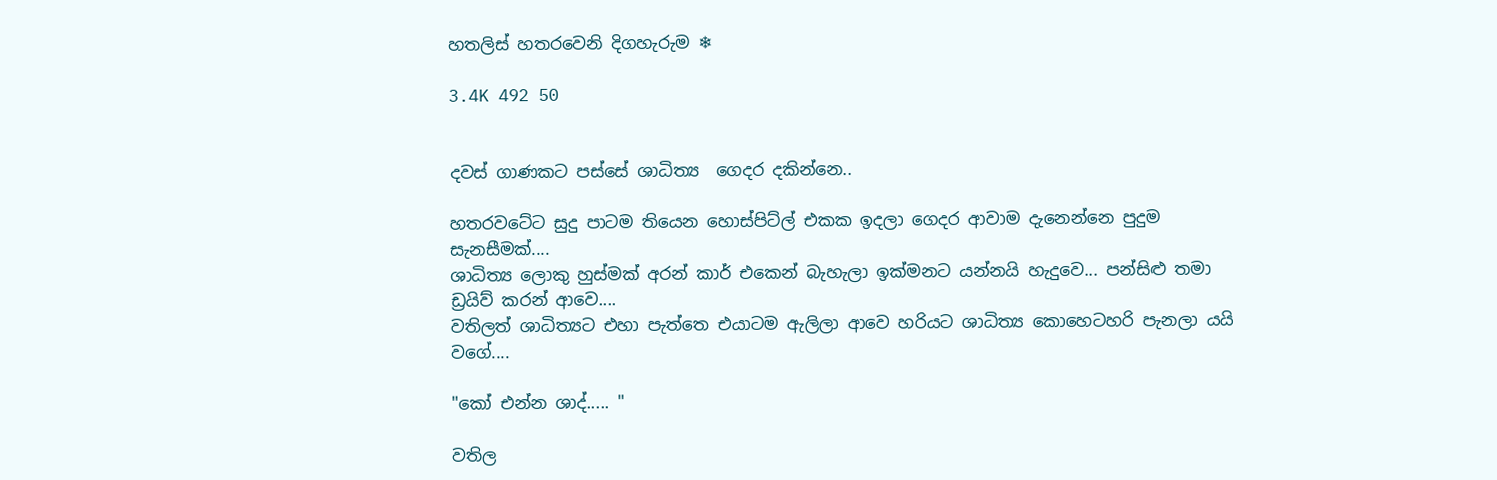හතලිස් හතරවෙනි දිගහැරුම ❄

3.4K 492 50


දවස් ගාණකට පස්සේ ශාධිත්‍ය  ගෙදර දකින්නෙ..

හතරවටේට සුදු පාටම තියෙන හොස්පිට්ල් එකක ඉදලා ගෙදර ආවාම දැනෙන්නෙ පුදුම සැනසීමක්....
ශාධිත්‍ය ලොකු හුස්මක් අරන් කාර් එකෙන් බැහැලා ඉක්මනට යන්නයි හැදුවෙ... පන්සිළු තමා ඩ්‍රයිව් කරන් ආවෙ....
වතිලත් ශාධිත්‍යට එහා පැත්තෙ එයාටම ඇලිලා ආවෙ හරියට ශාධිත්‍ය කොහෙටහරි පැනලා යයි වගේ....

"කෝ එන්න ශාද්..... "

වතිල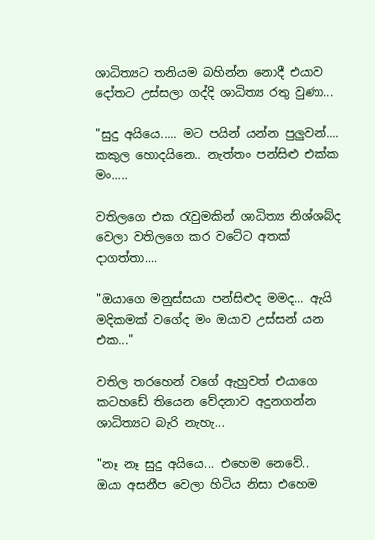ශාධිත්‍යට තනියම බහින්න නොදී එයාව දෝතට උස්සලා ගද්දි ශාධිත්‍ය රතු වුණා...

"සුදු අයියෙ..... මට පයින් යන්න පුලුවන්.... කකුල හොදයිනෙ.. නැත්තං පන්සිළු එක්ක මං.....

වතිලගෙ එක රැවුමකින් ශාධිත්‍ය නිශ්ශබ්ද වෙලා වතිලගෙ කර වටේට අතක් දාගත්තා....

"ඔයාගෙ මනුස්සයා පන්සිළුද මමද... ඇයි මදිකමක් වගේද මං ඔයාව උස්සන් යන එක..."

වතිල තරහෙන් වගේ ඇහුවත් එයාගෙ කටහඩේ තියෙන වේදනාව අදුනගන්න ශාධිත්‍යට බැරි නැහැ...

"නෑ නෑ සුදු අයියෙ... එහෙම නෙවේ..
ඔයා අසනීප වෙලා හිටිය නිසා එහෙම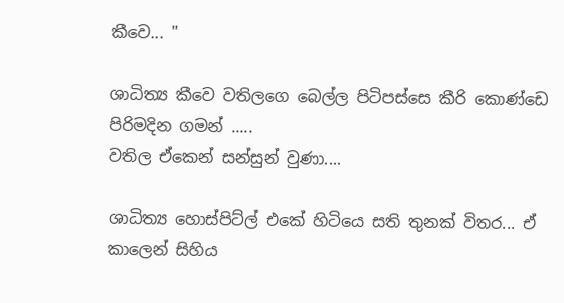කීවෙ... "

ශාධිත්‍ය කීවෙ වතිලගෙ බෙල්ල පිටිපස්සෙ කීරි කොණ්ඩෙ පිරිමදින ගමන් .....
වතිල ඒකෙන් සන්සුන් වුණා....

ශාධිත්‍ය හොස්පිට්ල් එකේ හිටියෙ සති තුනක් විතර... ඒ කාලෙන් සිහිය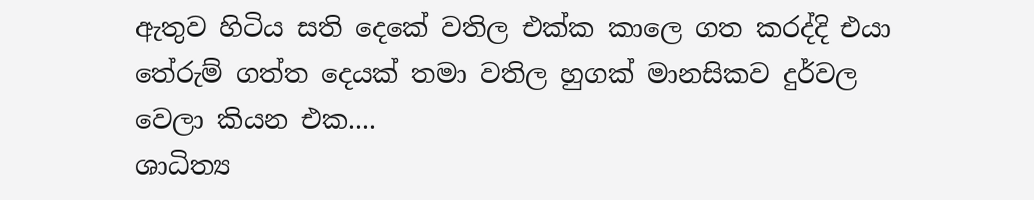ඇතුව හිටිය සති දෙකේ වතිල එක්ක කාලෙ ගත කරද්දි එයා තේරුම් ගත්ත දෙයක් තමා වතිල හුගක් මානසිකව දුර්වල වෙලා කියන එක....
ශාධිත්‍ය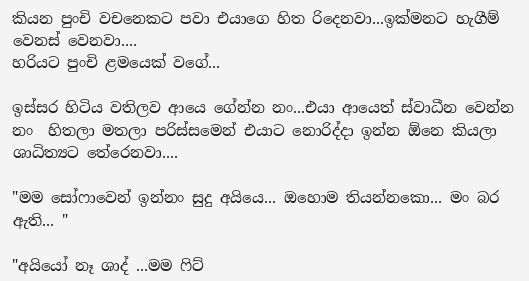කියන පුංචි වචනෙකට පවා එයාගෙ හිත රිදෙනවා...ඉක්මනට හැගීම් වෙනස් වෙනවා....
හරියට පුංචි ළමයෙක් වගේ...

ඉස්සර හිටිය වතිලව ආයෙ ගේන්න නං...එයා ආයෙත් ස්වාධීන වෙන්න නං  හිතලා මතලා පරිස්සමෙන් එයාට නොරිද්දා ඉන්න ඕනෙ කියලා ශාධිත්‍යට තේරෙනවා....

"මම සෝෆාවෙන් ඉන්නං සුදු අයියෙ... ඔහොම තියන්නකො... මං බර ඇති... "

"අයියෝ නෑ ශාද් ...මම ෆිට්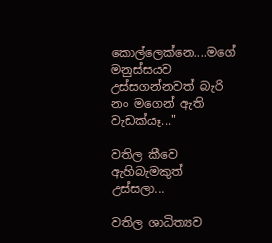කොල්ලෙක්නෙ....මගේ මනුස්සයව උස්සගන්නවත් බැරි නං මගෙන් ඇති වැඩක්යෑ..."

වතිල කීවෙ ඇහිබැමකුත් උස්සලා...

වතිල ශාධිත්‍යව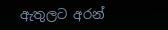ඇතුලට අරන්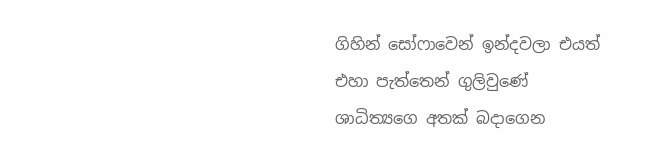ගිහින් සෝෆාවෙන් ඉන්දවලා එයත් එහා පැත්තෙන් ගුලිවුණේ ශාධිත්‍යගෙ අතක් බදාගෙන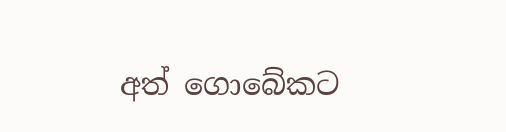අත් ගොබේකට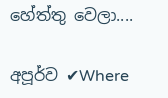හේත්තු වෙලා....

අපූර්ව ✔Where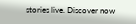stories live. Discover now